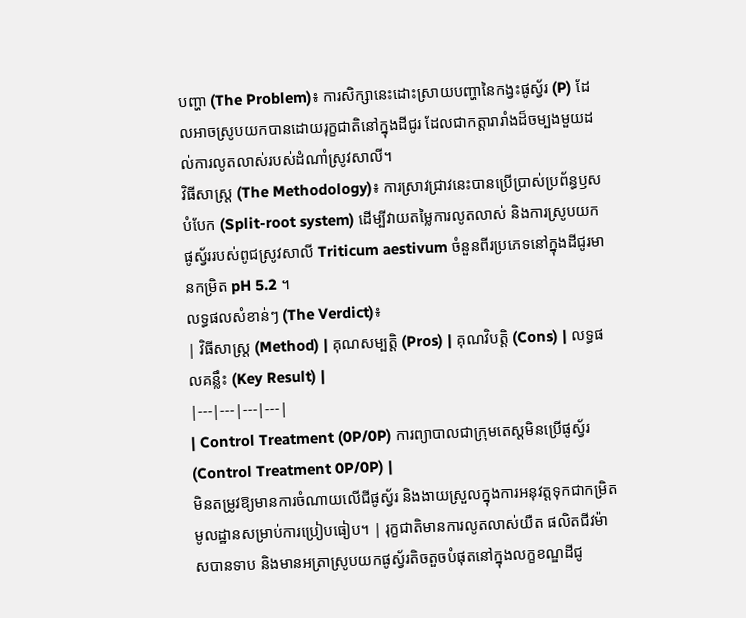បញ្ហា (The Problem)៖ ការសិក្សានេះដោះស្រាយបញ្ហានៃកង្វះផូស្វ័រ (P) ដែលអាចស្រូបយកបានដោយរុក្ខជាតិនៅក្នុងដីជូរ ដែលជាកត្តារារាំងដ៏ចម្បងមួយដល់ការលូតលាស់របស់ដំណាំស្រូវសាលី។
វិធីសាស្ត្រ (The Methodology)៖ ការស្រាវជ្រាវនេះបានប្រើប្រាស់ប្រព័ន្ធឫសបំបែក (Split-root system) ដើម្បីវាយតម្លៃការលូតលាស់ និងការស្រូបយកផូស្វ័ររបស់ពូជស្រូវសាលី Triticum aestivum ចំនួនពីរប្រភេទនៅក្នុងដីជូរមានកម្រិត pH 5.2 ។
លទ្ធផលសំខាន់ៗ (The Verdict)៖
| វិធីសាស្ត្រ (Method) | គុណសម្បត្តិ (Pros) | គុណវិបត្តិ (Cons) | លទ្ធផលគន្លឹះ (Key Result) |
|---|---|---|---|
| Control Treatment (0P/0P) ការព្យាបាលជាក្រុមតេស្តមិនប្រើផូស្វ័រ (Control Treatment 0P/0P) |
មិនតម្រូវឱ្យមានការចំណាយលើជីផូស្វ័រ និងងាយស្រួលក្នុងការអនុវត្តទុកជាកម្រិតមូលដ្ឋានសម្រាប់ការប្រៀបធៀប។ | រុក្ខជាតិមានការលូតលាស់យឺត ផលិតជីវម៉ាសបានទាប និងមានអត្រាស្រូបយកផូស្វ័រតិចតួចបំផុតនៅក្នុងលក្ខខណ្ឌដីជូ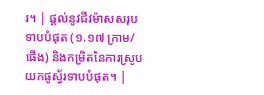រ។ | ផ្តល់នូវជីវម៉ាសសរុបទាបបំផុត (១.១៧ ក្រាម/ផើង) និងកម្រិតនៃការស្រូបយកផូស្វ័រទាបបំផុត។ |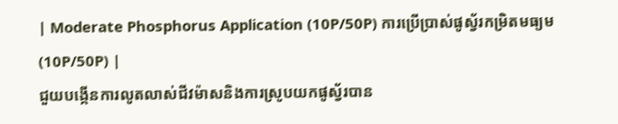| Moderate Phosphorus Application (10P/50P) ការប្រើប្រាស់ផូស្វ័រកម្រិតមធ្យម (10P/50P) |
ជួយបង្កើនការលូតលាស់ជីវម៉ាសនិងការស្រូបយកផូស្វ័របាន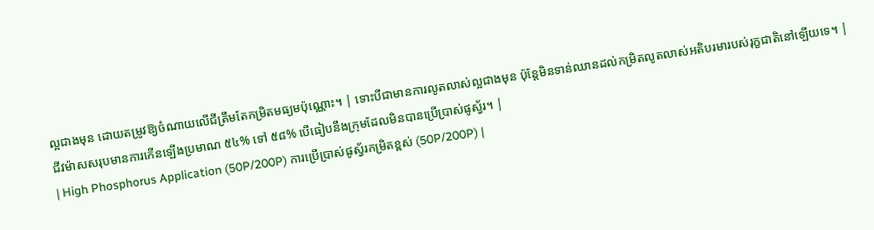ល្អជាងមុន ដោយតម្រូវឱ្យចំណាយលើជីត្រឹមតែកម្រិតមធ្យមប៉ុណ្ណោះ។ | ទោះបីជាមានការលូតលាស់ល្អជាងមុន ប៉ុន្តែមិនទាន់ឈានដល់កម្រិតលូតលាស់អតិបរមារបស់រុក្ខជាតិនៅឡើយទេ។ | ជីវម៉ាសសរុបមានការកើនឡើងប្រមាណ ៥៤% ទៅ ៥៨% បើធៀបនឹងក្រុមដែលមិនបានប្រើប្រាស់ផូស្វ័រ។ |
| High Phosphorus Application (50P/200P) ការប្រើប្រាស់ផូស្វ័រកម្រិតខ្ពស់ (50P/200P) |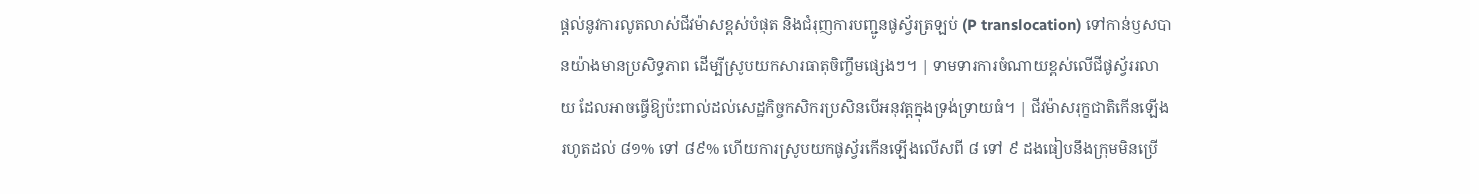ផ្តល់នូវការលូតលាស់ជីវម៉ាសខ្ពស់បំផុត និងជំរុញការបញ្ជូនផូស្វ័រត្រឡប់ (P translocation) ទៅកាន់ឫសបានយ៉ាងមានប្រសិទ្ធភាព ដើម្បីស្រូបយកសារធាតុចិញ្ចឹមផ្សេងៗ។ | ទាមទារការចំណាយខ្ពស់លើជីផូស្វ័ររលាយ ដែលអាចធ្វើឱ្យប៉ះពាល់ដល់សេដ្ឋកិច្ចកសិករប្រសិនបើអនុវត្តក្នុងទ្រង់ទ្រាយធំ។ | ជីវម៉ាសរុក្ខជាតិកើនឡើងរហូតដល់ ៨១% ទៅ ៨៩% ហើយការស្រូបយកផូស្វ័រកើនឡើងលើសពី ៨ ទៅ ៩ ដងធៀបនឹងក្រុមមិនប្រើ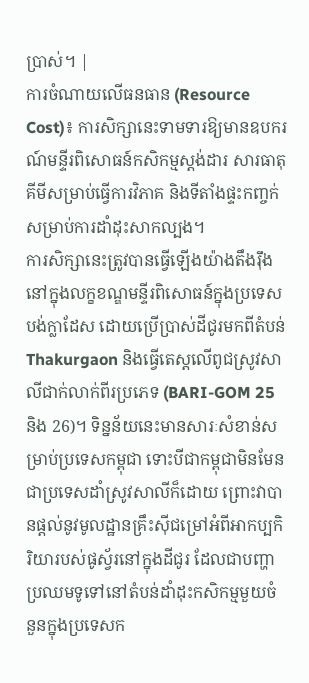ប្រាស់។ |
ការចំណាយលើធនធាន (Resource Cost)៖ ការសិក្សានេះទាមទារឱ្យមានឧបករណ៍មន្ទីរពិសោធន៍កសិកម្មស្តង់ដារ សារធាតុគីមីសម្រាប់ធ្វើការវិភាគ និងទីតាំងផ្ទះកញ្ចក់សម្រាប់ការដាំដុះសាកល្បង។
ការសិក្សានេះត្រូវបានធ្វើឡើងយ៉ាងតឹងរ៉ឹងនៅក្នុងលក្ខខណ្ឌមន្ទីរពិសោធន៍ក្នុងប្រទេសបង់ក្លាដែស ដោយប្រើប្រាស់ដីជូរមកពីតំបន់ Thakurgaon និងធ្វើតេស្តលើពូជស្រូវសាលីជាក់លាក់ពីរប្រភេទ (BARI-GOM 25 និង 26)។ ទិន្នន័យនេះមានសារៈសំខាន់សម្រាប់ប្រទេសកម្ពុជា ទោះបីជាកម្ពុជាមិនមែនជាប្រទេសដាំស្រូវសាលីក៏ដោយ ព្រោះវាបានផ្តល់នូវមូលដ្ឋានគ្រឹះស៊ីជម្រៅអំពីអាកប្បកិរិយារបស់ផូស្វ័រនៅក្នុងដីជូរ ដែលជាបញ្ហាប្រឈមទូទៅនៅតំបន់ដាំដុះកសិកម្មមួយចំនួនក្នុងប្រទេសក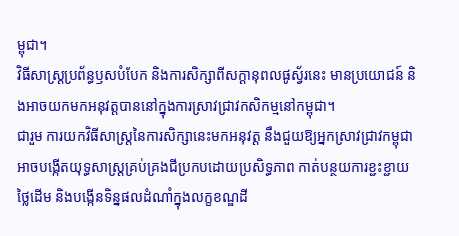ម្ពុជា។
វិធីសាស្ត្រប្រព័ន្ធឫសបំបែក និងការសិក្សាពីសក្ដានុពលផូស្វ័រនេះ មានប្រយោជន៍ និងអាចយកមកអនុវត្តបាននៅក្នុងការស្រាវជ្រាវកសិកម្មនៅកម្ពុជា។
ជារួម ការយកវិធីសាស្ត្រនៃការសិក្សានេះមកអនុវត្ត នឹងជួយឱ្យអ្នកស្រាវជ្រាវកម្ពុជាអាចបង្កើតយុទ្ធសាស្ត្រគ្រប់គ្រងជីប្រកបដោយប្រសិទ្ធភាព កាត់បន្ថយការខ្ជះខ្ជាយថ្លៃដើម និងបង្កើនទិន្នផលដំណាំក្នុងលក្ខខណ្ឌដី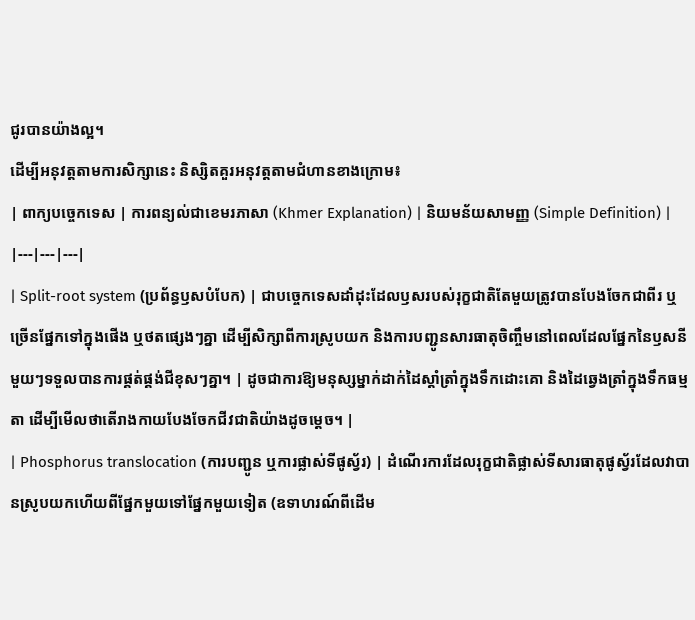ជូរបានយ៉ាងល្អ។
ដើម្បីអនុវត្តតាមការសិក្សានេះ និស្សិតគួរអនុវត្តតាមជំហានខាងក្រោម៖
| ពាក្យបច្ចេកទេស | ការពន្យល់ជាខេមរភាសា (Khmer Explanation) | និយមន័យសាមញ្ញ (Simple Definition) |
|---|---|---|
| Split-root system (ប្រព័ន្ធឫសបំបែក) | ជាបច្ចេកទេសដាំដុះដែលឫសរបស់រុក្ខជាតិតែមួយត្រូវបានបែងចែកជាពីរ ឬច្រើនផ្នែកទៅក្នុងផើង ឬថតផ្សេងៗគ្នា ដើម្បីសិក្សាពីការស្រូបយក និងការបញ្ជូនសារធាតុចិញ្ចឹមនៅពេលដែលផ្នែកនៃឫសនីមួយៗទទួលបានការផ្គត់ផ្គង់ជីខុសៗគ្នា។ | ដូចជាការឱ្យមនុស្សម្នាក់ដាក់ដៃស្តាំត្រាំក្នុងទឹកដោះគោ និងដៃឆ្វេងត្រាំក្នុងទឹកធម្មតា ដើម្បីមើលថាតើរាងកាយបែងចែកជីវជាតិយ៉ាងដូចម្តេច។ |
| Phosphorus translocation (ការបញ្ជូន ឬការផ្លាស់ទីផូស្វ័រ) | ដំណើរការដែលរុក្ខជាតិផ្លាស់ទីសារធាតុផូស្វ័រដែលវាបានស្រូបយកហើយពីផ្នែកមួយទៅផ្នែកមួយទៀត (ឧទាហរណ៍ពីដើម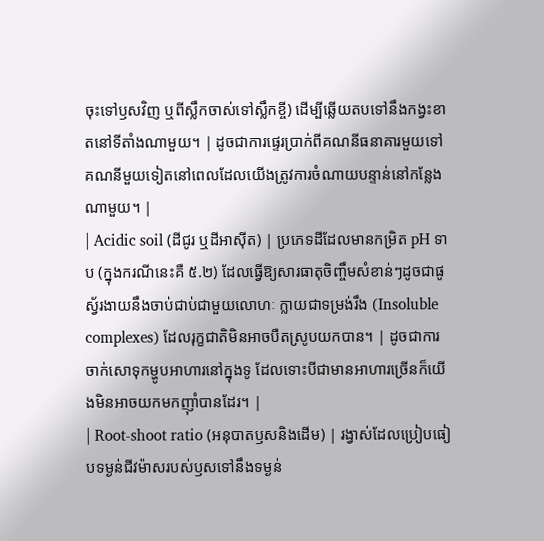ចុះទៅឫសវិញ ឬពីស្លឹកចាស់ទៅស្លឹកខ្ចី) ដើម្បីឆ្លើយតបទៅនឹងកង្វះខាតនៅទីតាំងណាមួយ។ | ដូចជាការផ្ទេរប្រាក់ពីគណនីធនាគារមួយទៅគណនីមួយទៀតនៅពេលដែលយើងត្រូវការចំណាយបន្ទាន់នៅកន្លែងណាមួយ។ |
| Acidic soil (ដីជូរ ឬដីអាស៊ីត) | ប្រភេទដីដែលមានកម្រិត pH ទាប (ក្នុងករណីនេះគឺ ៥.២) ដែលធ្វើឱ្យសារធាតុចិញ្ចឹមសំខាន់ៗដូចជាផូស្វ័រងាយនឹងចាប់ជាប់ជាមួយលោហៈ ក្លាយជាទម្រង់រឹង (Insoluble complexes) ដែលរុក្ខជាតិមិនអាចបឺតស្រូបយកបាន។ | ដូចជាការចាក់សោទុកម្ហូបអាហារនៅក្នុងទូ ដែលទោះបីជាមានអាហារច្រើនក៏យើងមិនអាចយកមកញ៉ាំបានដែរ។ |
| Root-shoot ratio (អនុបាតឫសនិងដើម) | រង្វាស់ដែលប្រៀបធៀបទម្ងន់ជីវម៉ាសរបស់ឫសទៅនឹងទម្ងន់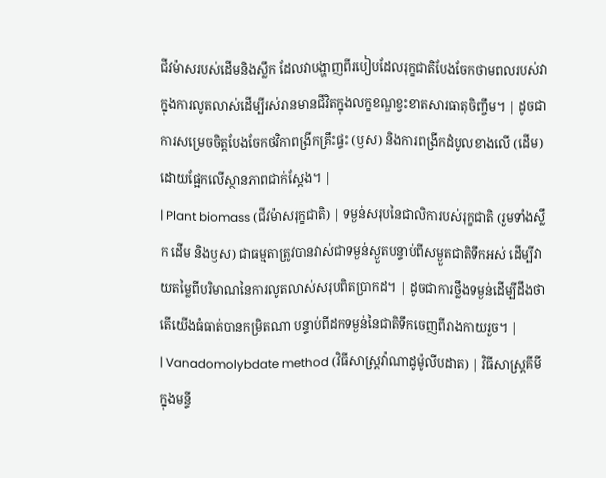ជីវម៉ាសរបស់ដើមនិងស្លឹក ដែលវាបង្ហាញពីរបៀបដែលរុក្ខជាតិបែងចែកថាមពលរបស់វាក្នុងការលូតលាស់ដើម្បីរស់រានមានជីវិតក្នុងលក្ខខណ្ឌខ្វះខាតសារធាតុចិញ្ចឹម។ | ដូចជាការសម្រេចចិត្តបែងចែកថវិកាពង្រីកគ្រឹះផ្ទះ (ឫស) និងការពង្រីកដំបូលខាងលើ (ដើម) ដោយផ្អែកលើស្ថានភាពជាក់ស្តែង។ |
| Plant biomass (ជីវម៉ាសរុក្ខជាតិ) | ទម្ងន់សរុបនៃជាលិការបស់រុក្ខជាតិ (រួមទាំងស្លឹក ដើម និងឫស) ជាធម្មតាត្រូវបានវាស់ជាទម្ងន់ស្ងួតបន្ទាប់ពីសម្ងួតជាតិទឹកអស់ ដើម្បីវាយតម្លៃពីបរិមាណនៃការលូតលាស់សរុបពិតប្រាកដ។ | ដូចជាការថ្លឹងទម្ងន់ដើម្បីដឹងថាតើយើងធំធាត់បានកម្រិតណា បន្ទាប់ពីដកទម្ងន់នៃជាតិទឹកចេញពីរាងកាយរួច។ |
| Vanadomolybdate method (វិធីសាស្ត្រវ៉ាណាដូម៉ូលីបដាត) | វិធីសាស្ត្រគីមីក្នុងមន្ទី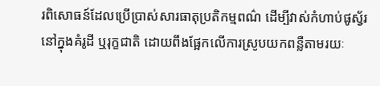រពិសោធន៍ដែលប្រើប្រាស់សារធាតុប្រតិកម្មពណ៌ ដើម្បីវាស់កំហាប់ផូស្វ័រនៅក្នុងគំរូដី ឬរុក្ខជាតិ ដោយពឹងផ្អែកលើការស្រូបយកពន្លឺតាមរយៈ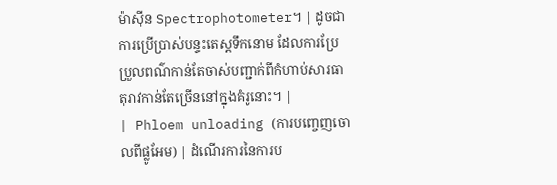ម៉ាស៊ីន Spectrophotometer។ | ដូចជាការប្រើប្រាស់បន្ទះតេស្តទឹកនោម ដែលការប្រែប្រួលពណ៌កាន់តែចាស់បញ្ជាក់ពីកំហាប់សារធាតុរាវកាន់តែច្រើននៅក្នុងគំរូនោះ។ |
| Phloem unloading (ការបញ្ចេញចោលពីផ្លូអែម) | ដំណើរការនៃការប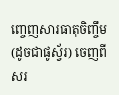ញ្ចេញសារធាតុចិញ្ចឹម (ដូចជាផូស្វ័រ) ចេញពីសរ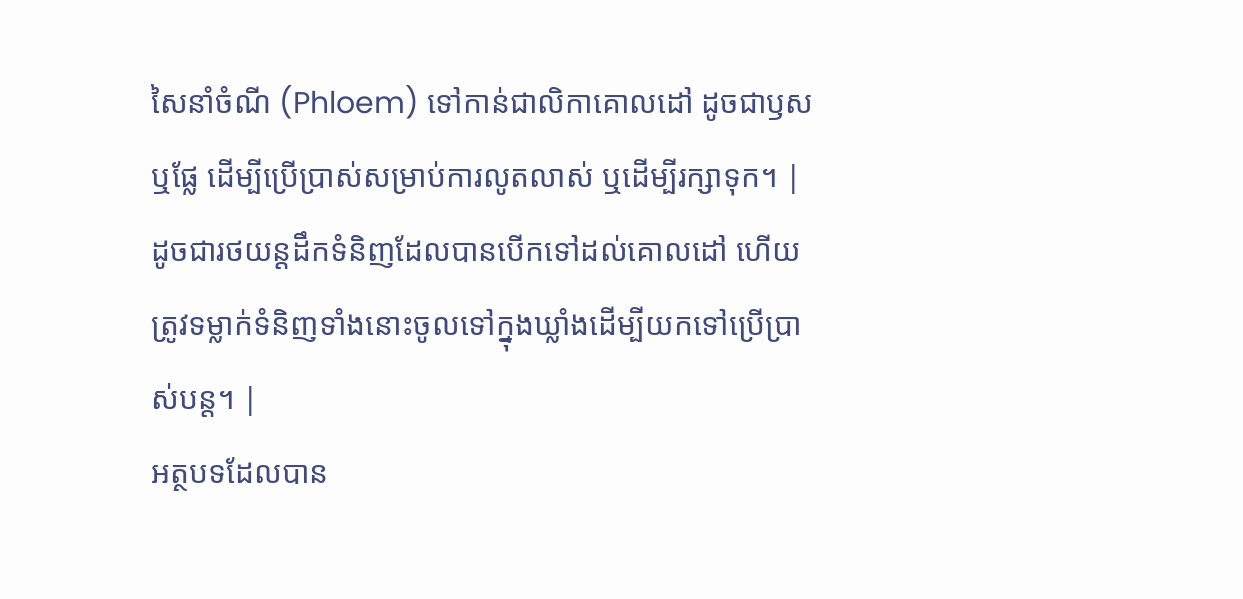សៃនាំចំណី (Phloem) ទៅកាន់ជាលិកាគោលដៅ ដូចជាឫស ឬផ្លែ ដើម្បីប្រើប្រាស់សម្រាប់ការលូតលាស់ ឬដើម្បីរក្សាទុក។ | ដូចជារថយន្តដឹកទំនិញដែលបានបើកទៅដល់គោលដៅ ហើយត្រូវទម្លាក់ទំនិញទាំងនោះចូលទៅក្នុងឃ្លាំងដើម្បីយកទៅប្រើប្រាស់បន្ត។ |
អត្ថបទដែលបាន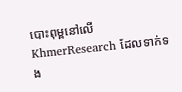បោះពុម្ពនៅលើ KhmerResearch ដែលទាក់ទង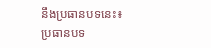នឹងប្រធានបទនេះ៖
ប្រធានបទ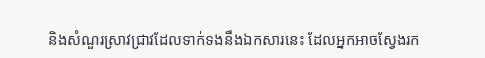និងសំណួរស្រាវជ្រាវដែលទាក់ទងនឹងឯកសារនេះ ដែលអ្នកអាចស្វែងរក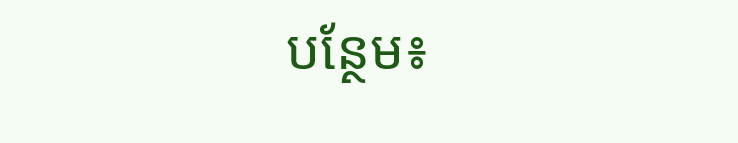បន្ថែម៖